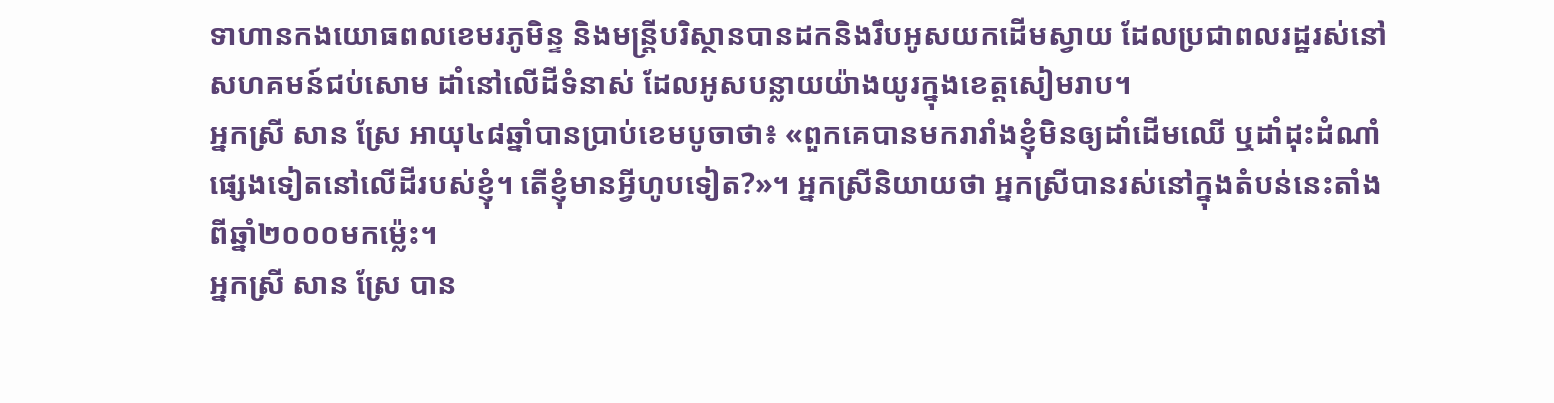ទាហានកងយោធពលខេមរភូមិន្ទ និងមន្ត្រីបរិស្ថានបានដកនិងរឹបអូសយកដើមស្វាយ ដែលប្រជាពលរដ្ឋរស់នៅសហគមន៍ជប់សោម ដាំនៅលើដីទំនាស់ ដែលអូសបន្លាយយ៉ាងយូរក្នុងខេត្តសៀមរាប។
អ្នកស្រី សាន ស្រែ អាយុ៤៨ឆ្នាំបានប្រាប់ខេមបូចាថា៖ «ពួកគេបានមករារាំងខ្ញុំមិនឲ្យដាំដើមឈើ ឬដាំដុះដំណាំផ្សេងទៀតនៅលើដីរបស់ខ្ញុំ។ តើខ្ញុំមានអ្វីហូបទៀត?»។ អ្នកស្រីនិយាយថា អ្នកស្រីបានរស់នៅក្នុងតំបន់នេះតាំងពីឆ្នាំ២០០០មកម្ល៉េះ។
អ្នកស្រី សាន ស្រែ បាន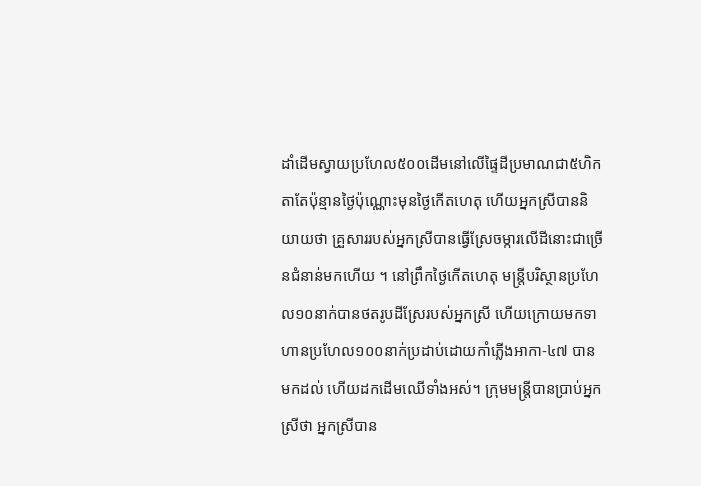ដាំដើមស្វាយប្រហែល៥០០ដើមនៅលើផ្ទៃដីប្រមាណជា៥ហិកតាតែប៉ុន្មានថ្ងៃប៉ុណ្ណោះមុនថ្ងៃកើតហេតុ ហើយអ្នកស្រីបាននិយាយថា គ្រួសាររបស់អ្នកស្រីបានធ្វើស្រែចម្ការលើដីនោះជាច្រើនជំនាន់មកហើយ ។ នៅព្រឹកថ្ងៃកើតហេតុ មន្ត្រីបរិស្ថានប្រហែល១០នាក់បានថតរូបដីស្រែរបស់អ្នកស្រី ហើយក្រោយមកទាហានប្រហែល១០០នាក់ប្រដាប់ដោយកាំភ្លើងអាកា-៤៧ បានមកដល់ ហើយដកដើមឈើទាំងអស់។ ក្រុមមន្ត្រីបានប្រាប់អ្នកស្រីថា អ្នកស្រីបាន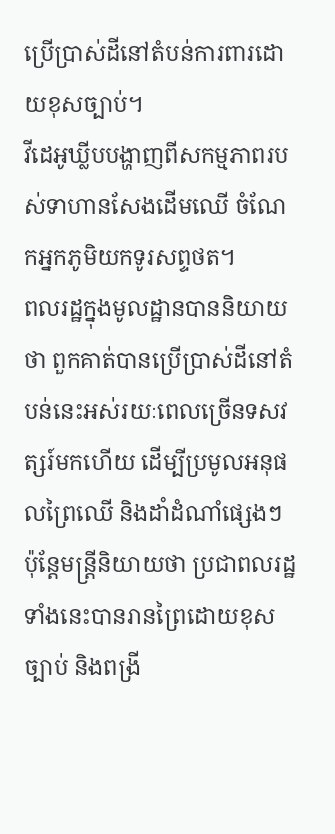ប្រើប្រាស់ដីនៅតំបន់ការពារដោយខុសច្បាប់។
វីដេអូឃ្លីបបង្ហាញពីសកម្មភាពរបស់ទាហានសែងដើមឈើ ចំណែកអ្នកភូមិយកទូរសព្ទថត។
ពលរដ្ឋក្នុងមូលដ្ឋានបាននិយាយថា ពួកគាត់បានប្រើប្រាស់ដីនៅតំបន់នេះអស់រយៈពេលច្រើនទសវត្សរ៍មកហើយ ដើម្បីប្រមូលអនុផលព្រៃឈើ និងដាំដំណាំផ្សេងៗ ប៉ុន្តែមន្ត្រីនិយាយថា ប្រជាពលរដ្ឋទាំងនេះបានរានព្រៃដោយខុសច្បាប់ និងពង្រី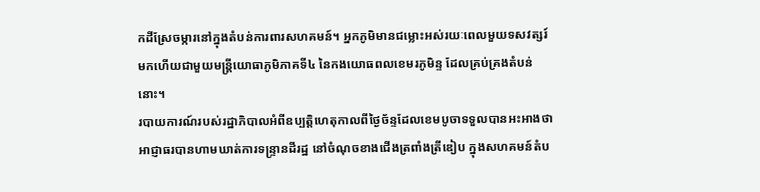កដីស្រែចម្ការនៅក្នុងតំបន់ការពារសហគមន៍។ អ្នកភូមិមានជម្លោះអស់រយៈពេលមួយទសវត្សរ៍មកហើយជាមួយមន្ត្រីយោធាភូមិភាគទី៤ នៃកងយោធពលខេមរភូមិន្ទ ដែលគ្រប់គ្រងតំបន់នោះ។
របាយការណ៍របស់រដ្ឋាភិបាលអំពីឧប្បត្តិហេតុកាលពីថ្ងៃច័ន្ទដែលខេមបូចាទទួលបានអះអាងថា អាជ្ញាធរបានហាមឃាត់ការទន្ទ្រានដីរដ្ឋ នៅចំណុចខាងជើងត្រពាំងត្រីឌៀប ក្នុងសហគមន៍តំប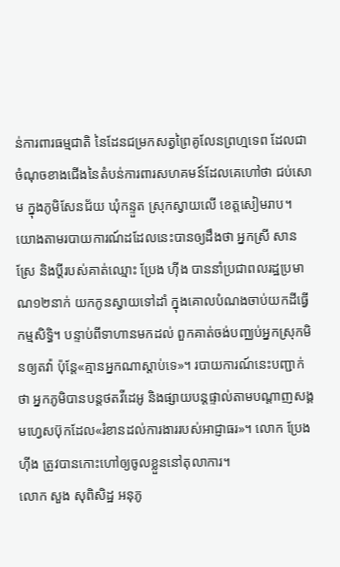ន់ការពារធម្មជាតិ នៃដែនជម្រកសត្វព្រៃគូលែនព្រហ្មទេព ដែលជាចំណុចខាងជើងនៃតំបន់ការពារសហគមន៍ដែលគេហៅថា ជប់សោម ក្នុងភូមិសែនជ័យ ឃុំកន្ទួត ស្រុកស្វាយលើ ខេត្តសៀមរាប។
យោងតាមរបាយការណ៍ដដែលនេះបានឲ្យដឹងថា អ្នកស្រី សាន ស្រែ និងប្តីរបស់គាត់ឈ្មោះ ប្រែង ហ៊ីង បាននាំប្រជាពលរដ្ឋប្រមាណ១២នាក់ យកកូនស្វាយទៅដាំ ក្នុងគោលបំណងចាប់យកដីធ្វើកម្មសិទ្ធិ។ បន្ទាប់ពីទាហានមកដល់ ពួកគាត់ចង់បញ្ឈប់អ្នកស្រុកមិនឲ្យតវ៉ា ប៉ុន្តែ«គ្មានអ្នកណាស្តាប់ទេ»។ របាយការណ៍នេះបញ្ជាក់ថា អ្នកភូមិបានបន្តថតវីដេអូ និងផ្សាយបន្តផ្ទាល់តាមបណ្ដាញសង្គមហ្វេសប៊ុកដែល«រំខានដល់ការងាររបស់អាជ្ញាធរ»។ លោក ប្រែង ហ៊ីង ត្រូវបានកោះហៅឲ្យចូលខ្លួននៅតុលាការ។
លោក សួង សុពិសិដ្ឋ អនុភូ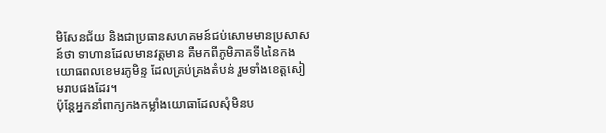មិសែនជ័យ និងជាប្រធានសហគមន៍ជប់សោមមានប្រសាសន៍ថា ទាហានដែលមានវត្តមាន គឺមកពីភូមិភាគទី៤នៃកងយោធពលខេមរភូមិន្ទ ដែលគ្រប់គ្រងតំបន់ រួមទាំងខេត្តសៀមរាបផងដែរ។
ប៉ុន្តែអ្នកនាំពាក្យកងកម្លាំងយោធាដែលសុំមិនប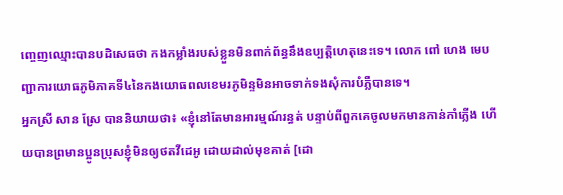ញ្ចេញឈ្មោះបានបដិសេធថា កងកម្លាំងរបស់ខ្លួនមិនពាក់ព័ន្ធនឹងឧប្បត្តិហេតុនេះទេ។ លោក ពៅ ហេង មេបញ្ជាការយោធភូមិភាគទី៤នៃកងយោធពលខេមរភូមិន្ទមិនអាចទាក់ទងសុំការបំភ្លឺបានទេ។
អ្នកស្រី សាន ស្រែ បាននិយាយថា៖ «ខ្ញុំនៅតែមានអារម្មណ៍រន្ធត់ បន្ទាប់ពីពួកគេចូលមកមានកាន់កាំភ្លើង ហើយបានព្រមានប្អូនប្រុសខ្ញុំមិនឲ្យថតវីដេអូ ដោយដាល់មុខគាត់ [ដោ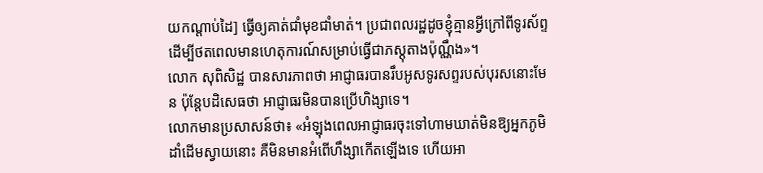យកណ្តាប់ដៃ] ធ្វើឲ្យគាត់ជាំមុខជាំមាត់។ ប្រជាពលរដ្ឋដូចខ្ញុំគ្មានអ្វីក្រៅពីទូរស័ព្ទ ដើម្បីថតពេលមានហេតុការណ៍សម្រាប់ធ្វើជាភស្តុតាងប៉ុណ្ណឹង»។
លោក សុពិសិដ្ឋ បានសារភាពថា អាជ្ញាធរបានរឹបអូសទូរសព្ទរបស់បុរសនោះមែន ប៉ុន្តែបដិសេធថា អាជ្ញាធរមិនបានប្រើហិង្សាទេ។
លោកមានប្រសាសន៍ថា៖ «អំឡុងពេលអាជ្ញាធរចុះទៅហាមឃាត់មិនឱ្យអ្នកភូមិដាំដើមស្វាយនោះ គឺមិនមានអំពើហឹង្សាកើតឡើងទេ ហើយអា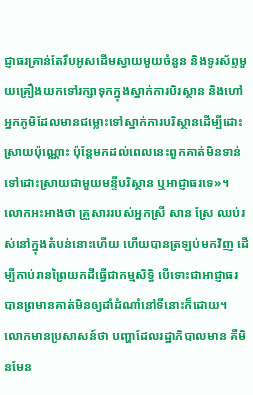ជ្ញាធរគ្រាន់តែរឹបអូសដើមស្វាយមួយចំនួន និងទូរស័ព្ទមួយគ្រឿងយកទៅរក្សាទុកក្នុងស្នាក់ការបិរស្ថាន និងហៅអ្នកភូមិដែលមានជម្លោះទៅស្នាក់ការបរិស្ថានដើម្បីដោះស្រាយប៉ុណ្ណោះ ប៉ុន្តែមកដល់ពេលនេះពួកគាត់មិនទាន់ទៅដោះស្រាយជាមួយមន្ទីបរិស្ថាន ឬអាជ្ញាធរទេ»។
លោកអះអាងថា គ្រួសាររបស់អ្នកស្រី សាន ស្រែ ឈប់រស់នៅក្នុងតំបន់នោះហើយ ហើយបានត្រឡប់មកវិញ ដើម្បីកាប់រានព្រៃយកដីធ្វើជាកម្មសិទ្ធិ បើទោះជាអាជ្ញាធរបានព្រមានគាត់មិនឲ្យដាំដំណាំនៅទីនោះក៏ដោយ។
លោកមានប្រសាសន៍ថា បញ្ហាដែលរដ្ឋាភិបាលមាន គឺមិនមែន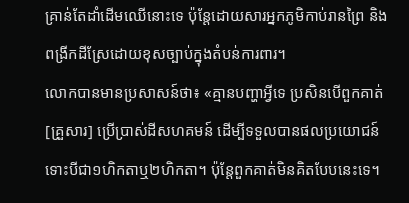គ្រាន់តែដាំដើមឈើនោះទេ ប៉ុន្តែដោយសារអ្នកភូមិកាប់រានព្រៃ និងពង្រីកដីស្រែដោយខុសច្បាប់ក្នុងតំបន់ការពារ។
លោកបានមានប្រសាសន៍ថា៖ «គ្មានបញ្ហាអ្វីទេ ប្រសិនបើពួកគាត់ [គ្រួសារ] ប្រើប្រាស់ដីសហគមន៍ ដើម្បីទទួលបានផលប្រយោជន៍ ទោះបីជា១ហិកតាឬ២ហិកតា។ ប៉ុន្តែពួកគាត់មិនគិតបែបនេះទេ។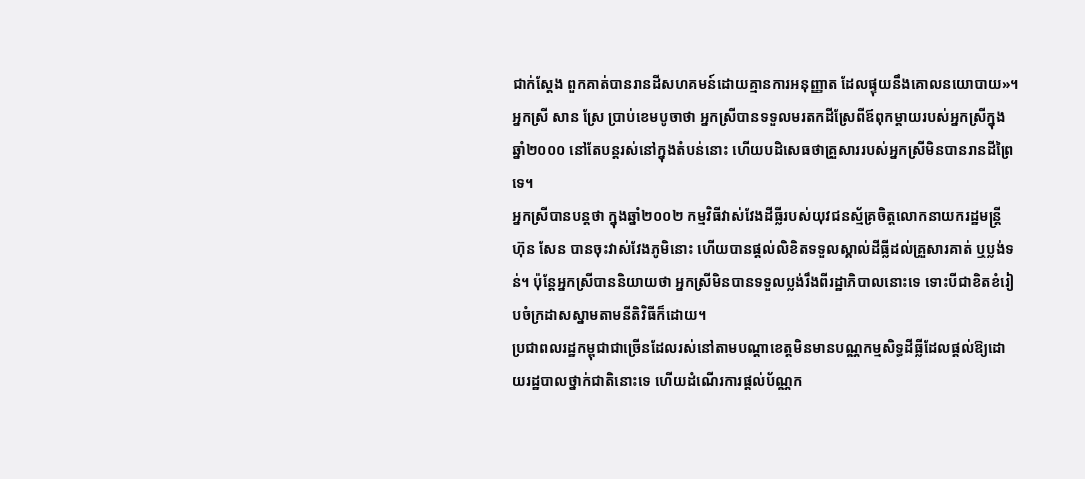ជាក់ស្តែង ពួកគាត់បានរានដីសហគមន៍ដោយគ្មានការអនុញ្ញាត ដែលផ្ទុយនឹងគោលនយោបាយ»។
អ្នកស្រី សាន ស្រែ ប្រាប់ខេមបូចាថា អ្នកស្រីបានទទួលមរតកដីស្រែពីឪពុកម្តាយរបស់អ្នកស្រីក្នុងឆ្នាំ២០០០ នៅតែបន្តរស់នៅក្នុងតំបន់នោះ ហើយបដិសេធថាគ្រួសាររបស់អ្នកស្រីមិនបានរានដីព្រៃទេ។
អ្នកស្រីបានបន្តថា ក្នុងឆ្នាំ២០០២ កម្មវិធីវាស់វែងដីធ្លីរបស់យុវជនស្ម័គ្រចិត្តលោកនាយករដ្ឋមន្ត្រី ហ៊ុន សែន បានចុះវាស់វែងភូមិនោះ ហើយបានផ្តល់លិខិតទទួលស្គាល់ដីធ្លីដល់គ្រួសារគាត់ ឬប្លង់ទន់។ ប៉ុន្តែអ្នកស្រីបាននិយាយថា អ្នកស្រីមិនបានទទួលប្លង់រឹងពីរដ្ឋាភិបាលនោះទេ ទោះបីជាខិតខំរៀបចំក្រដាសស្នាមតាមនីតិវិធីក៏ដោយ។
ប្រជាពលរដ្ឋកម្ពុជាជាច្រើនដែលរស់នៅតាមបណ្តាខេត្តមិនមានបណ្ណកម្មសិទ្ធដីធ្លីដែលផ្តល់ឱ្យដោយរដ្ឋបាលថ្នាក់ជាតិនោះទេ ហើយដំណើរការផ្តល់ប័ណ្ណក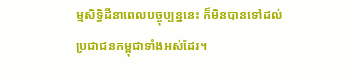ម្មសិទ្ធិដីនាពេលបច្ចុប្បន្ននេះ ក៏មិនបានទៅដល់ប្រជាជនកម្ពុជាទាំងអស់ដែរ។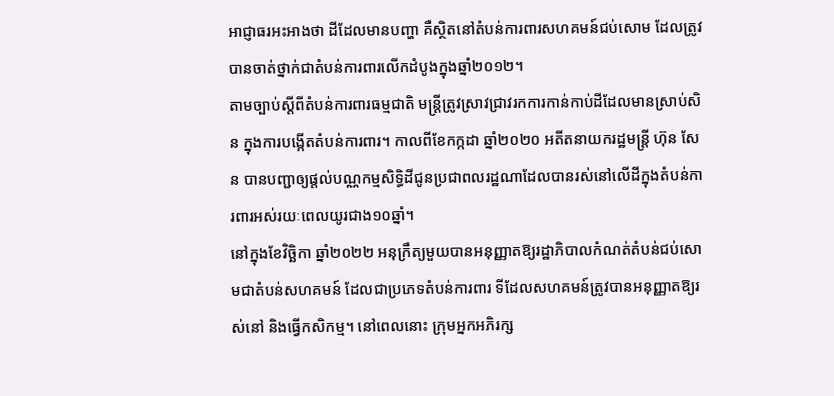អាជ្ញាធរអះអាងថា ដីដែលមានបញ្ហា គឺស្ថិតនៅតំបន់ការពារសហគមន៍ជប់សោម ដែលត្រូវបានចាត់ថ្នាក់ជាតំបន់ការពារលើកដំបូងក្នុងឆ្នាំ២០១២។
តាមច្បាប់ស្តីពីតំបន់ការពារធម្មជាតិ មន្ត្រីត្រូវស្រាវជ្រាវរកការកាន់កាប់ដីដែលមានស្រាប់សិន ក្នុងការបង្កើតតំបន់ការពារ។ កាលពីខែកក្កដា ឆ្នាំ២០២០ អតីតនាយករដ្ឋមន្ត្រី ហ៊ុន សែន បានបញ្ជាឲ្យផ្តល់បណ្ណកម្មសិទ្ធិដីជូនប្រជាពលរដ្ឋណាដែលបានរស់នៅលើដីក្នុងតំបន់ការពារអស់រយៈពេលយូរជាង១០ឆ្នាំ។
នៅក្នុងខែវិច្ឆិកា ឆ្នាំ២០២២ អនុក្រឹត្យមួយបានអនុញ្ញាតឱ្យរដ្ឋាភិបាលកំណត់តំបន់ជប់សោមជាតំបន់សហគមន៍ ដែលជាប្រភេទតំបន់ការពារ ទីដែលសហគមន៍ត្រូវបានអនុញ្ញាតឱ្យរស់នៅ និងធ្វើកសិកម្ម។ នៅពេលនោះ ក្រុមអ្នកអភិរក្ស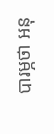បារម្ភថា អនុ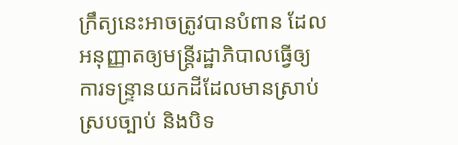ក្រឹត្យនេះអាចត្រូវបានបំពាន ដែលអនុញ្ញាតឲ្យមន្ត្រីរដ្ឋាភិបាលធ្វើឲ្យការទន្ទ្រានយកដីដែលមានស្រាប់ស្របច្បាប់ និងបិទ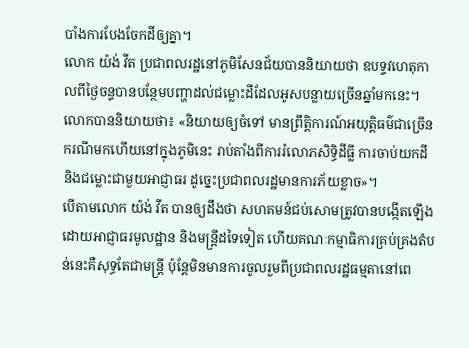បាំងការបែងចែកដីឲ្យគ្នា។
លោក យ៉ង់ វីត ប្រជាពលរដ្ឋនៅភូមិសែនជ័យបាននិយាយថា ឧបទ្ទវហេតុកាលពីថ្ងៃចន្ទបានបន្ថែមបញ្ហាដល់ជម្លោះដីដែលអូសបន្លាយច្រើនឆ្នាំមកនេះ។ លោកបាននិយាយថា៖ «និយាយឲ្យចំទៅ មានព្រឹត្តិការណ៍អយុត្តិធម៌ជាច្រើនករណីមកហើយនៅក្នុងភូមិនេះ រាប់តាំងពីការរំលោភសិទ្ធិដីធ្លី ការចាប់យកដី និងជម្លោះជាមួយអាជ្ញាធរ ដូច្នេះប្រជាពលរដ្ឋមានការភ័យខ្លាច»។
បើតាមលោក យ៉ង់ វីត បានឲ្យដឹងថា សហគមន៍ជប់សោមត្រូវបានបង្កើតឡើងដោយអាជ្ញាធរមូលដ្ឋាន និងមន្ត្រីដទៃទៀត ហើយគណៈកម្មាធិការគ្រប់គ្រងតំបន់នេះគឺសុទ្ធតែជាមន្ត្រី ប៉ុន្តែមិនមានការចូលរួមពីប្រជាពលរដ្ឋធម្មតានៅពេ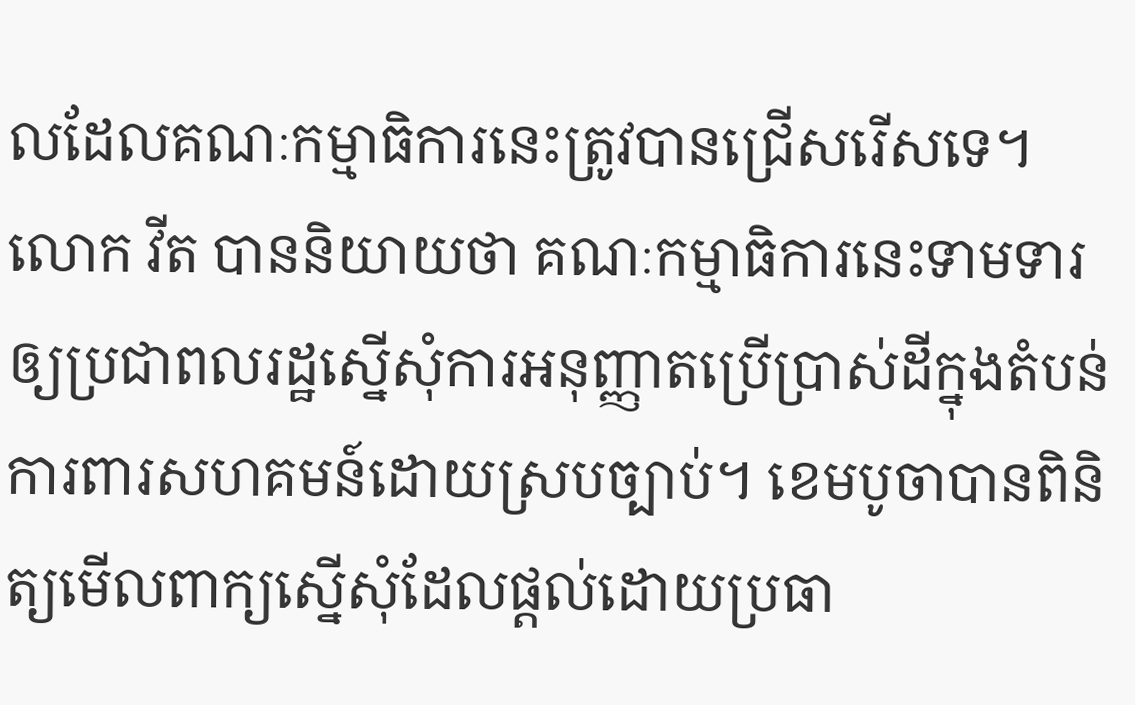លដែលគណៈកម្មាធិការនេះត្រូវបានជ្រើសរើសទេ។
លោក វីត បាននិយាយថា គណៈកម្មាធិការនេះទាមទារឲ្យប្រជាពលរដ្ឋស្នើសុំការអនុញ្ញាតប្រើប្រាស់ដីក្នុងតំបន់ការពារសហគមន៍ដោយស្របច្បាប់។ ខេមបូចាបានពិនិត្យមើលពាក្យស្នើសុំដែលផ្តល់ដោយប្រធា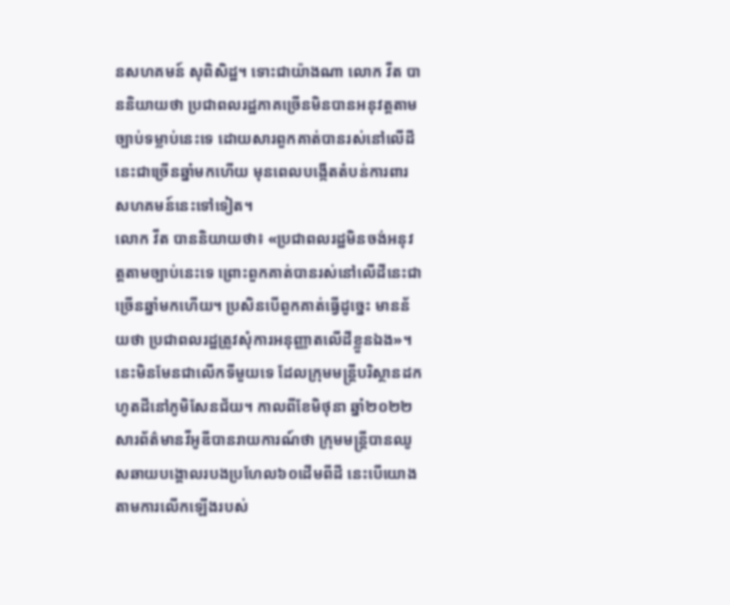នសហគមន៍ សុពិសិដ្ឋ។ ទោះជាយ៉ាងណា លោក វីត បាននិយាយថា ប្រជាពលរដ្ឋភាគច្រើនមិនបានអនុវត្តតាមច្បាប់ទម្លាប់នេះទេ ដោយសារពួកគាត់បានរស់នៅលើដីនេះជាច្រើនឆ្នាំមកហើយ មុនពេលបង្កើតតំបន់ការពារសហគមន៍នេះទៅទៀត។
លោក វីត បាននិយាយថា៖ «ប្រជាពលរដ្ឋមិនចង់អនុវត្តតាមច្បាប់នេះទេ ព្រោះពួកគាត់បានរស់នៅលើដីនេះជាច្រើនឆ្នាំមកហើយ។ ប្រសិនបើពួកគាត់ធ្វើដូច្នេះ មានន័យថា ប្រជាពលរដ្ឋត្រូវសុំការអនុញ្ញាតលើដីខ្លួនឯង»។
នេះមិនមែនជាលើកទីមួយទេ ដែលក្រុមមន្ត្រីបរិស្ថានដកហូតដីនៅភូមិសែនជ័យ។ កាលពីខែមិថុនា ឆ្នាំ២០២២ សារព័ត៌មានវីអូឌីបានរាយការណ៍ថា ក្រុមមន្ត្រីបានឈូសឆាយបង្គោលរបងប្រហែល៦០ដើមពីដី នេះបើយោងតាមការលើកឡើងរបស់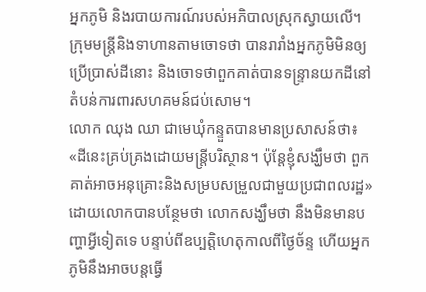អ្នកភូមិ និងរបាយការណ៍របស់អភិបាលស្រុកស្វាយលើ។ ក្រុមមន្ត្រីនិងទាហានតាមចោទថា បានរារាំងអ្នកភូមិមិនឲ្យប្រើប្រាស់ដីនោះ និងចោទថាពួកគាត់បានទន្ទ្រានយកដីនៅតំបន់ការពារសហគមន៍ជប់សោម។
លោក ឈុង ឈា ជាមេឃុំកន្ទួតបានមានប្រសាសន៍ថា៖ «ដីនេះគ្រប់គ្រងដោយមន្ត្រីបរិស្ថាន។ ប៉ុន្តែខ្ញុំសង្ឃឹមថា ពួកគាត់អាចអនុគ្រោះនិងសម្របសម្រួលជាមួយប្រជាពលរដ្ឋ» ដោយលោកបានបន្ថែមថា លោកសង្ឃឹមថា នឹងមិនមានបញ្ហាអ្វីទៀតទេ បន្ទាប់ពីឧប្បត្តិហេតុកាលពីថ្ងៃច័ន្ទ ហើយអ្នកភូមិនឹងអាចបន្តធ្វើ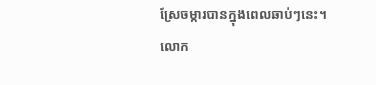ស្រែចម្ការបានក្នុងពេលឆាប់ៗនេះ។
លោក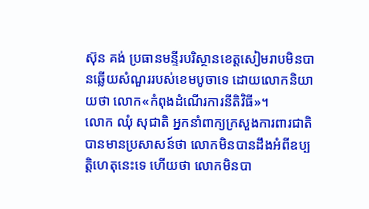ស៊ុន គង់ ប្រធានមន្ទីរបរិស្ថានខេត្តសៀមរាបមិនបានឆ្លើយសំណួររបស់ខេមបូចាទេ ដោយលោកនិយាយថា លោក«កំពុងដំណើរការនីតិវិធី»។
លោក ឈុំ សុជាតិ អ្នកនាំពាក្យក្រសួងការពារជាតិបានមានប្រសាសន៍ថា លោកមិនបានដឹងអំពីឧប្បត្តិហេតុនេះទេ ហើយថា លោកមិនបា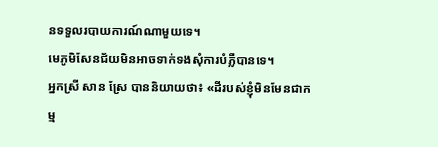នទទួលរបាយការណ៍ណាមួយទេ។
មេភូមិសែនជ័យមិនអាចទាក់ទងសុំការបំភ្លឺបានទេ។
អ្នកស្រី សាន ស្រែ បាននិយាយថា៖ «ដីរបស់ខ្ញុំមិនមែនជាកម្ម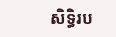សិទ្ធិរប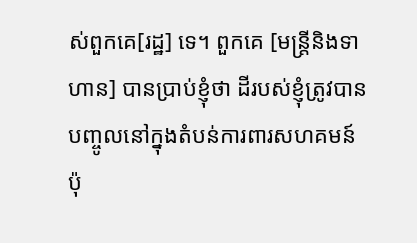ស់ពួកគេ[រដ្ឋ] ទេ។ ពួកគេ [មន្ត្រីនិងទាហាន] បានប្រាប់ខ្ញុំថា ដីរបស់ខ្ញុំត្រូវបានបញ្ចូលនៅក្នុងតំបន់ការពារសហគមន៍ ប៉ុ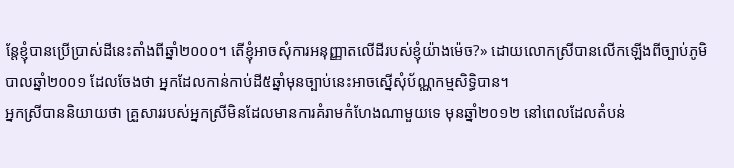ន្តែខ្ញុំបានប្រើប្រាស់ដីនេះតាំងពីឆ្នាំ២០០០។ តើខ្ញុំអាចសុំការអនុញ្ញាតលើដីរបស់ខ្ញុំយ៉ាងម៉េច?» ដោយលោកស្រីបានលើកឡើងពីច្បាប់ភូមិបាលឆ្នាំ២០០១ ដែលចែងថា អ្នកដែលកាន់កាប់ដី៥ឆ្នាំមុនច្បាប់នេះអាចស្នើសុំប័ណ្ណកម្មសិទ្ធិបាន។
អ្នកស្រីបាននិយាយថា គ្រួសាររបស់អ្នកស្រីមិនដែលមានការគំរាមកំហែងណាមួយទេ មុនឆ្នាំ២០១២ នៅពេលដែលតំបន់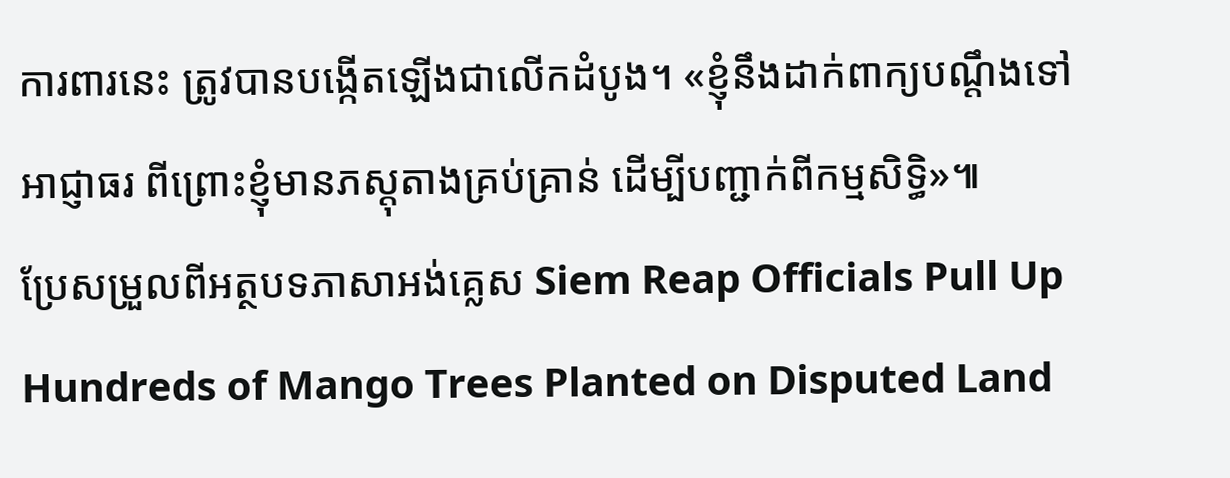ការពារនេះ ត្រូវបានបង្កើតឡើងជាលើកដំបូង។ «ខ្ញុំនឹងដាក់ពាក្យបណ្ដឹងទៅអាជ្ញាធរ ពីព្រោះខ្ញុំមានភស្តុតាងគ្រប់គ្រាន់ ដើម្បីបញ្ជាក់ពីកម្មសិទ្ធិ»៕
ប្រែសម្រួលពីអត្ថបទភាសាអង់គ្លេស Siem Reap Officials Pull Up Hundreds of Mango Trees Planted on Disputed Land